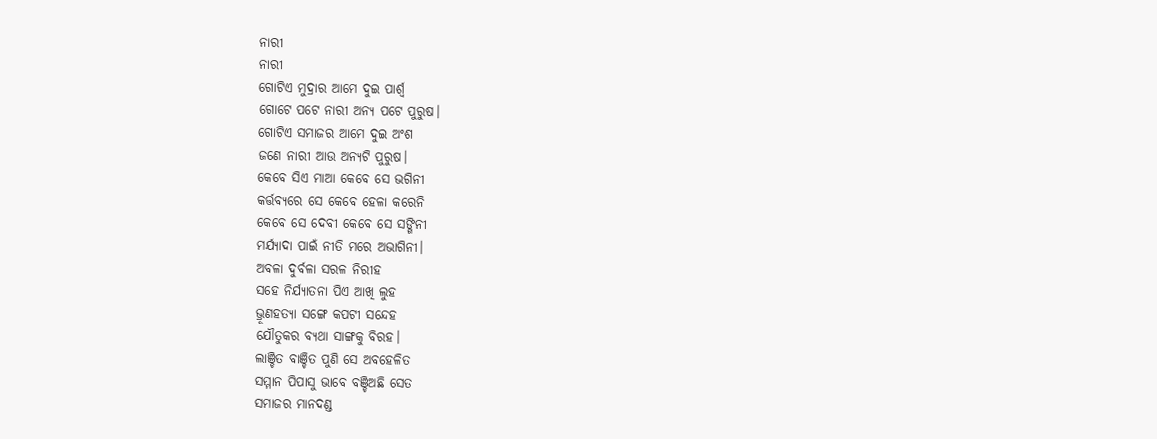ନାରୀ
ନାରୀ
ଗୋଟିଏ ମୁଦ୍ରାର ଆମେ ଦୁଇ ପାର୍ଶ୍ଵ
ଗୋଟେ ପଟେ ନାରୀ ଅନ୍ୟ ପଟେ ପୁରୁଷ।
ଗୋଟିଏ ସମାଜର ଆମେ ଦୁଇ ଅଂଶ
ଜଣେ ନାରୀ ଆଉ ଅନ୍ୟଟି ପୁରୁଷ।
କେବେ ସିଏ ମାଆ କେବେ ସେ ଭଗିନୀ
କର୍ତ୍ତବ୍ୟରେ ସେ କେବେ ହେଳା କରେନି
କେବେ ସେ ଦେବୀ କେବେ ସେ ସଙ୍ଗିନୀ
ମର୍ଯ୍ୟାଦା ପାଇଁ ନୀତି ମରେ ଅଭାଗିନୀ।
ଅବଳା ଦୁର୍ବଳା ସରଳ ନିରୀହ
ସହେ ନିର୍ଯ୍ୟାତନା ପିଏ ଆଖି ଲୁହ
ଭ୍ରୂଣହତ୍ୟା ସଙ୍ଗେ କପଟୀ ସନ୍ଦେହ
ଯୌତୁକର ବ୍ୟଥା ସାଙ୍ଗକୁ ବିରହ।
ଲାଞ୍ଚିତ ବାଞ୍ଚିତ ପୁଣି ସେ ଅବହେଳିତ
ସମ୍ମାନ ପିପାସୁ ଭାବେ ବଞ୍ଚିଅଛି ସେତ
ସମାଜର ମାନଦଣ୍ଡ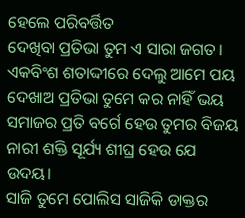ହେଲେ ପରିବର୍ତ୍ତିତ
ଦେଖିବା ପ୍ରତିଭା ତୁମ ଏ ସାରା ଜଗତ।
ଏକବିଂଶ ଶତାଦ୍ଦୀରେ ଦେଲୁ ଆମେ ପୟ
ଦେଖାଅ ପ୍ରତିଭା ତୁମେ କର ନାହିଁ ଭୟ
ସମାଜର ପ୍ରତି ବର୍ଗେ ହେଉ ତୁମର ବିଜୟ
ନାରୀ ଶକ୍ତି ସୂର୍ଯ୍ୟ ଶୀଘ୍ର ହେଉ ଯେ ଉଦୟ।
ସାଜି ତୁମେ ପୋଲିସ ସାଜିକି ଡାକ୍ତର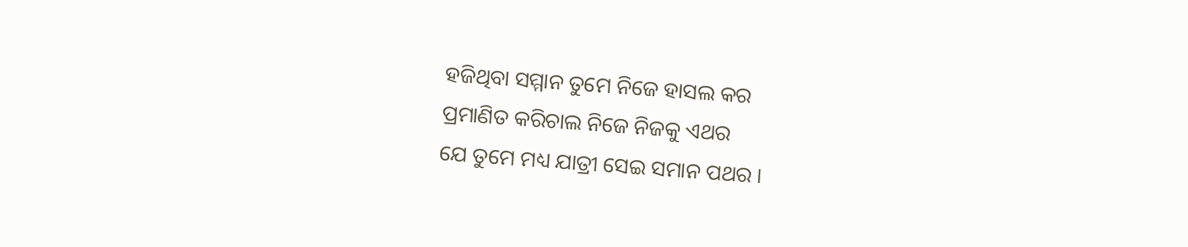ହଜିଥିବା ସମ୍ମାନ ତୁମେ ନିଜେ ହାସଲ କର
ପ୍ରମାଣିତ କରିଚାଲ ନିଜେ ନିଜକୁ ଏଥର
ଯେ ତୁମେ ମଧ୍ୟ ଯାତ୍ରୀ ସେଇ ସମାନ ପଥର।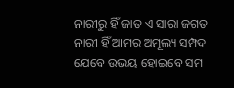ନାରୀରୁ ହିଁ ଜାତ ଏ ସାରା ଜଗତ
ନାରୀ ହିଁ ଆମର ଅମୂଲ୍ୟ ସମ୍ପଦ
ଯେବେ ଉଭୟ ହୋଇବେ ସମ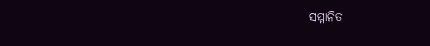ସମ୍ମାନିତ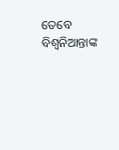ତେବେ ବିଶ୍ୱନିଆନ୍ତାଙ୍କ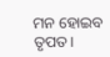ମନ ହୋଇବ ତୃପତ।